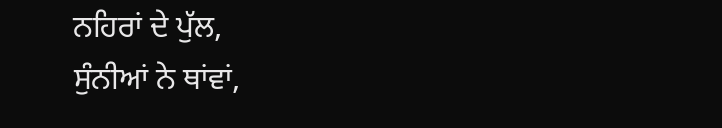ਨਹਿਰਾਂ ਦੇ ਪੁੱਲ,
ਸੁੰਨੀਆਂ ਨੇ ਥਾਂਵਾਂ,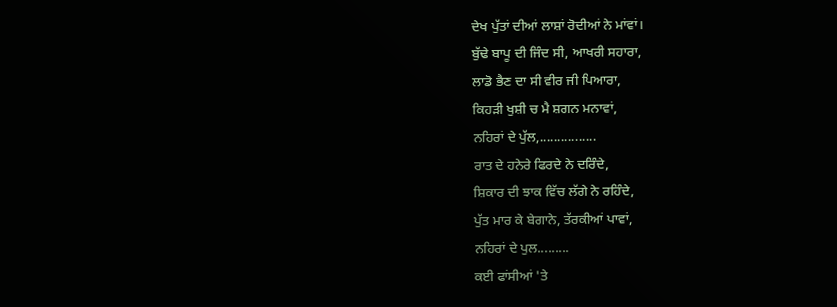ਦੇਖ ਪੁੱਤਾਂ ਦੀਆਂ ਲਾਸ਼ਾਂ ਰੋਦੀਆਂ ਨੇ ਮਾਂਵਾਂ।
ਬੁੱਢੇ ਬਾਪੂ ਦੀ ਜਿੰਦ ਸੀ, ਆਖਰੀ ਸਹਾਰਾ,
ਲਾਡੋ ਭੈਣ ਦਾ ਸੀ ਵੀਰ ਜੀ ਪਿਆਰਾ,
ਕਿਹੜੀ ਖੁਸ਼ੀ ਚ ਮੈ ਸ਼ਗਨ ਮਨਾਵਾਂ,
ਨਹਿਰਾਂ ਦੇ ਪੁੱਲ,................
ਰਾਤ ਦੇ ਹਨੇਰੇ ਫਿਰਦੇ ਨੇ ਦਰਿੰਦੇ,
ਸ਼ਿਕਾਰ ਦੀ ਝਾਕ ਵਿੱਚ ਲੱਗੇ ਨੇ ਰਹਿੰਦੇ,
ਪੁੱਤ ਮਾਰ ਕੇ ਬੇਗਾਨੇ, ਤੱਰਕੀਆਂ ਪਾਵਾਂ,
ਨਹਿਰਾਂ ਦੇ ਪੁਲ.........
ਕਈ ਫਾਂਸੀਆਂ 'ਤੇ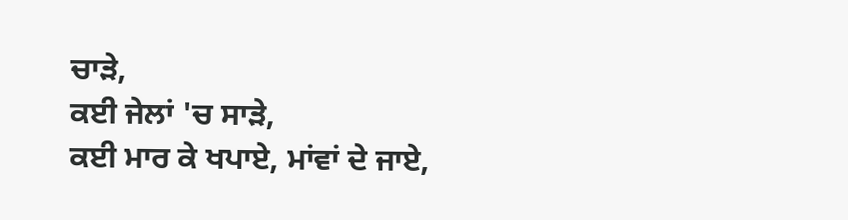ਚਾੜੇ,
ਕਈ ਜੇਲਾਂ 'ਚ ਸਾੜੇ,
ਕਈ ਮਾਰ ਕੇ ਖਪਾਏ, ਮਾਂਵਾਂ ਦੇ ਜਾਏ,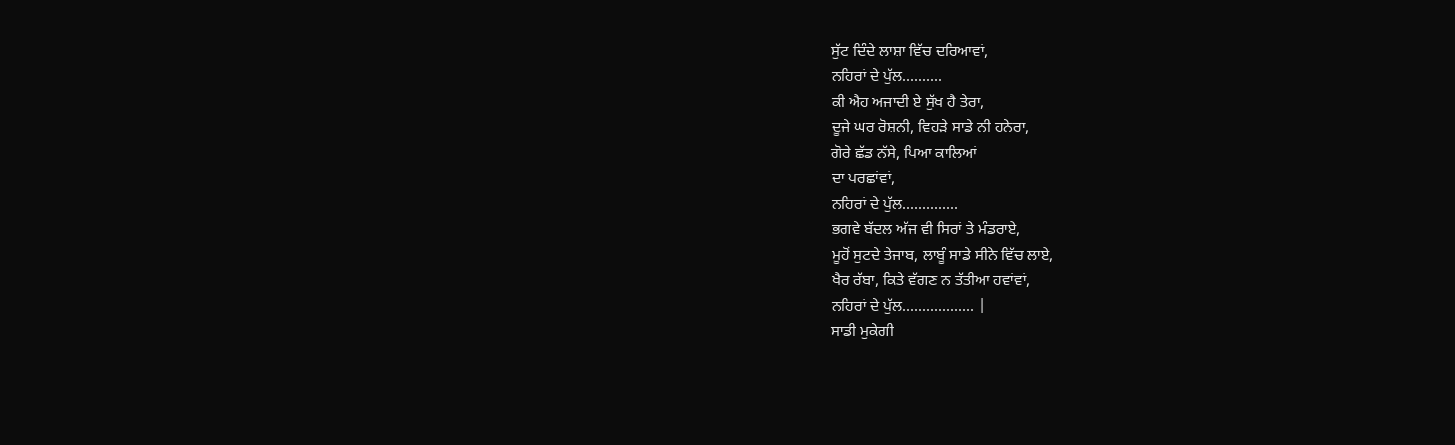ਸੁੱਟ ਦਿੰਦੇ ਲਾਸ਼ਾ ਵਿੱਚ ਦਰਿਆਵਾਂ,
ਨਹਿਰਾਂ ਦੇ ਪੁੱਲ..........
ਕੀ ਐਹ ਅਜਾਦੀ ਏ ਸੁੱਖ ਹੈ ਤੇਰਾ,
ਦੂਜੇ ਘਰ ਰੋਸ਼ਨੀ, ਵਿਹੜੇ ਸਾਡੇ ਨੀ ਹਨੇਰਾ,
ਗੋਰੇ ਛੱਡ ਨੱਸੇ, ਪਿਆ ਕਾਲਿਆਂ
ਦਾ ਪਰਛਾਂਵਾਂ,
ਨਹਿਰਾਂ ਦੇ ਪੁੱਲ..............
ਭਗਵੇ ਬੱਦਲ ਅੱਜ ਵੀ ਸਿਰਾਂ ਤੇ ਮੰਡਰਾਏ,
ਮੂਹੋਂ ਸੁਟਦੇ ਤੇਜਾਬ, ਲਾਬੂੰ ਸਾਡੇ ਸੀਨੇ ਵਿੱਚ ਲਾਏ,
ਖੈਰ ਰੱਬਾ, ਕਿਤੇ ਵੱਗਣ ਨ ਤੱਤੀਆ ਹਵਾਂਵਾਂ,
ਨਹਿਰਾਂ ਦੇ ਪੁੱਲ.................. |
ਸਾਡੀ ਮੁਕੇਗੀ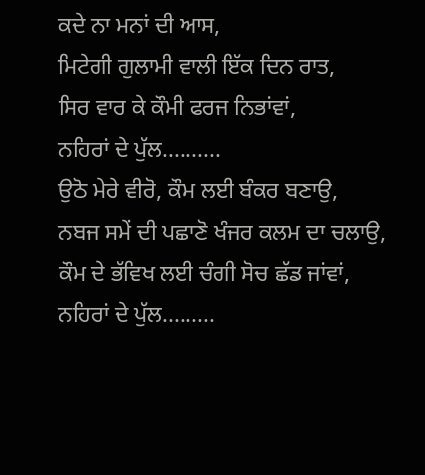ਕਦੇ ਨਾ ਮਨਾਂ ਦੀ ਆਸ,
ਮਿਟੇਗੀ ਗੁਲਾਮੀ ਵਾਲੀ ਇੱਕ ਦਿਨ ਰਾਤ,
ਸਿਰ ਵਾਰ ਕੇ ਕੌਮੀ ਫਰਜ ਨਿਭਾਂਵਾਂ,
ਨਹਿਰਾਂ ਦੇ ਪੁੱਲ..........
ਉਠੋ ਮੇਰੇ ਵੀਰੋ, ਕੌਮ ਲਈ ਬੰਕਰ ਬਣਾਉ,
ਨਬਜ ਸਮੇਂ ਦੀ ਪਛਾਣੋ ਖੰਜਰ ਕਲਮ ਦਾ ਚਲਾਉ,
ਕੌਮ ਦੇ ਭੱਵਿਖ ਲਈ ਚੰਗੀ ਸੋਚ ਛੱਡ ਜਾਂਵਾਂ,
ਨਹਿਰਾਂ ਦੇ ਪੁੱਲ.........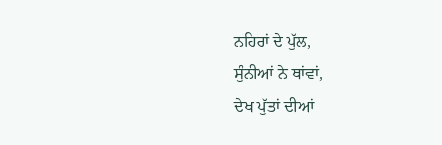ਨਹਿਰਾਂ ਦੇ ਪੁੱਲ,
ਸੁੰਨੀਆਂ ਨੇ ਥਾਂਵਾਂ,
ਦੇਖ ਪੁੱਤਾਂ ਦੀਆਂ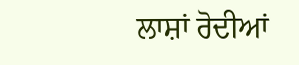ਲਾਸ਼ਾਂ ਰੋਦੀਆਂ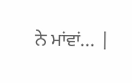ਨੇ ਮਾਂਵਾਂ... |